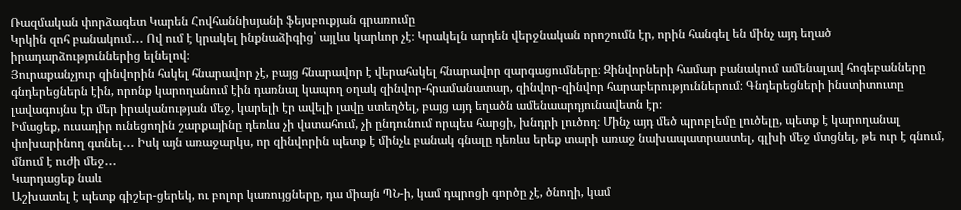Ռազմական փորձագետ Կարեն Հովհաննիսյանի ֆեյսբուքյան գրառումը
Կրկին զոհ բանակում․․․ Ով ում է կրակել ինքնաձիգից՝ այլևս կարևոր չէ։ Կրակելն արդեն վերջնական որոշումն էր, որին հանգել են մինչ այդ եղած իրադարձություններից ելնելով։
Յուրաքանչյուր զինվորին հսկել հնարավոր չէ, բայց հնարավոր է վերահսկել հնարավոր զարգացումները։ Զինվորների համար բանակում ամենալավ հոգեբանները գնդերեցներն էին, որոնք կարողանում էին դառնալ կապող օղակ զինվոր-հրամանատար, զինվոր-զինվոր հարաբերություններում։ Գնդերեցների ինստիտուտը լավագույնս էր մեր իրականության մեջ, կարելի էր ավելի լավը ստեղծել, բայց այդ եղածն ամենաարդյունավետն էր։
Իմացեք, ուսադիր ունեցողին շարքայինը դեռևս չի վստահում, չի ընդունում որպես հարցի, խնդրի լուծող։ Մինչ այդ մեծ պրոբլեմը լուծելը, պետք է կարողանալ փոխարինող գտնել․․․ Իսկ այն առաջարկս, որ զինվորին պետք է մինչև բանակ գնալը դեռևս երեք տարի առաջ նախապատրաստել, գլխի մեջ մտցնել, թե ուր է գնում, մնում է ուժի մեջ․․․
Կարդացեք նաև
Աշխատել է պետք գիշեր-ցերեկ, ու բոլոր կառույցները, դա միայն ՊՆ-ի, կամ դպրոցի գործը չէ, ծնողի, կամ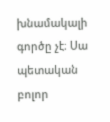խնամակալի գործը չէ։ Սա պետական բոլոր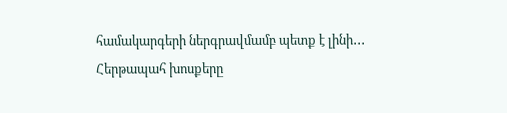համակարգերի ներգրավմամբ պետք է լինի․․․
Հերթապահ խոսքերը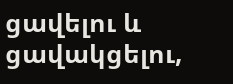ցավելու և ցավակցելու,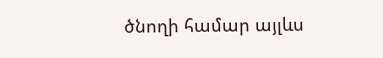ծնողի համար այլևս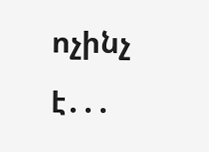ոչինչ է․․․